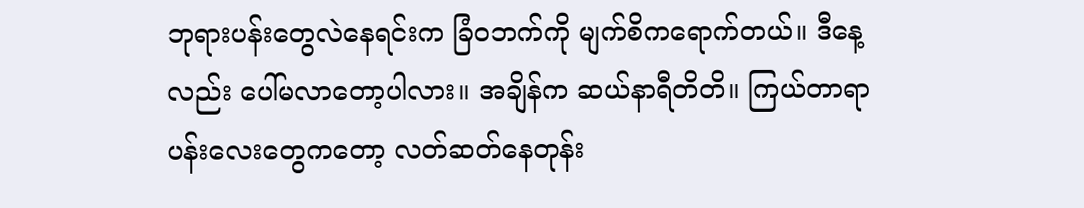ဘုရားပန်းတွေလဲနေရင်းက ခြံဝဘက်ကို မျက်စိကရောက်တယ်။ ဒီနေ့လည်း ပေါ်မလာတော့ပါလား။ အချိန်က ဆယ်နာရီတိတိ။ ကြယ်တာရာ ပန်းလေးတွေကတော့ လတ်ဆတ်နေတုန်း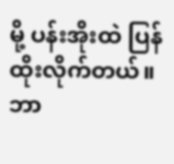မို့ ပန်းအိုးထဲ ပြန်ထိုးလိုက်တယ်။ ဘာ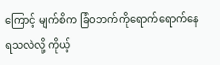ကြောင့် မျက်စိက ခြံဝဘက်ကိုရောက်ရောက်နေရသလဲလို့ ကိုယ့်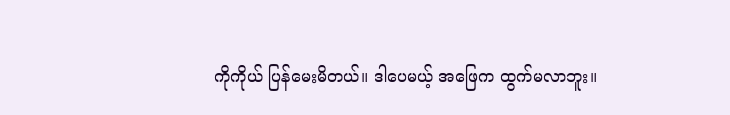ကိုကိုယ် ပြန်မေးမိတယ်။ ဒါပေမယ့် အဖြေက ထွက်မလာဘူး။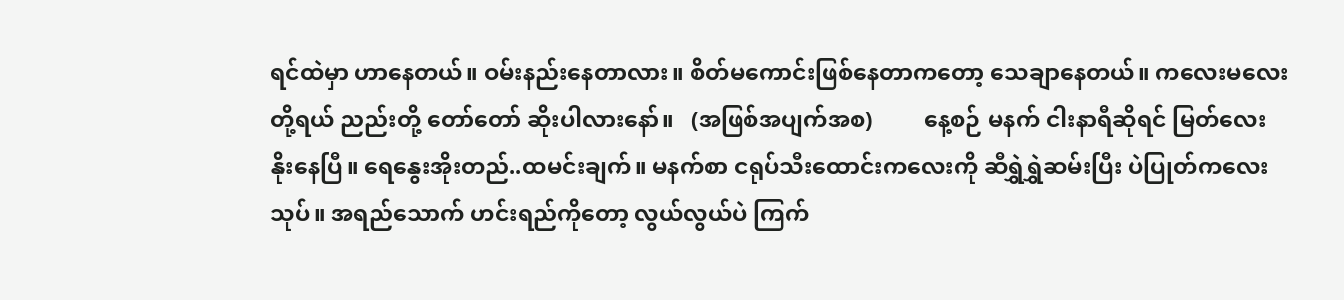ရင်ထဲမှာ ဟာနေတယ်။ ဝမ်းနည်းနေတာလား။ စိတ်မကောင်းဖြစ်နေတာကတော့ သေချာနေတယ်။ ကလေးမလေးတို့ရယ် ညည်းတို့ တော်တော် ဆိုးပါလားနော်။   (အဖြစ်အပျက်အစ)         နေ့စဉ် မနက် ငါးနာရီဆိုရင် မြတ်လေး နိုးနေပြီ။ ရေနွေးအိုးတည်..ထမင်းချက်။ မနက်စာ ငရုပ်သီးထောင်းကလေးကို ဆီရွှဲရွှဲဆမ်းပြီး ပဲပြုတ်ကလေးသုပ်။ အရည်သောက် ဟင်းရည်ကိုတော့ လွယ်လွယ်ပဲ ကြက်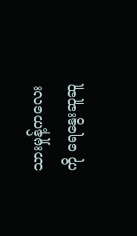သားမှုန့်ကလေးကို ရေနွေးဆူဆူ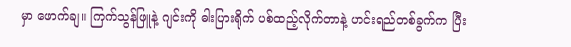မှာ ဖောက်ချ။ ကြက်သွန်ဖြူနဲ့ ဂျင်းကို ဓါးပြားရိုက် ပစ်ထည့်လိုက်တာနဲ့ ဟင်းရည်တစ်ခွက်က ပြီး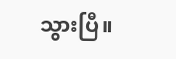သွားပြီ။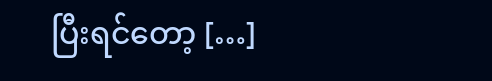ပြီးရင်တော့ […]